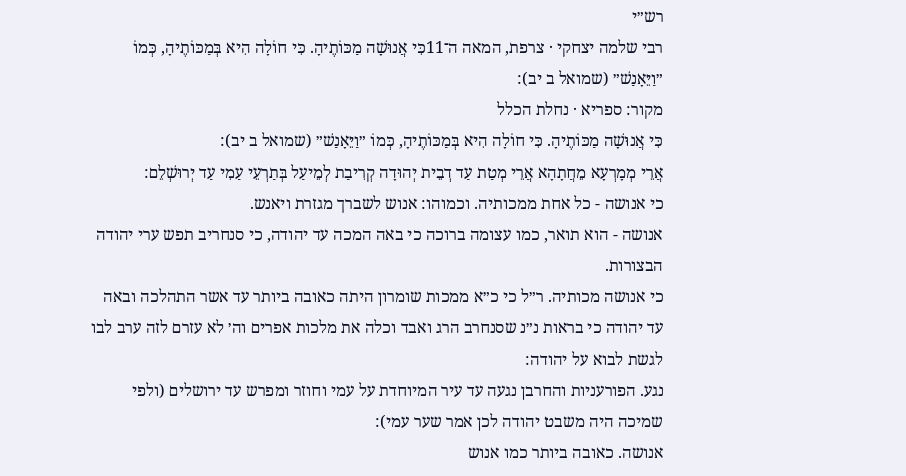רש״י
רבי שלמה יצחקי · צרפת, המאה ה־11כִּי אֲנוּשָׁה מַכּוֹתֶיהָ. כִּי חוֹלָה הִיא בְּמַכּוֹתֶיהָ, כְּמוֹ ״וַיֵּאָנַשׁ״ (שמואל ב יב):
מקור: ספריא · נחלת הכלל
כִּי אֲנוּשָׁה מַכּוֹתֶיהָ. כִּי חוֹלָה הִיא בְּמַכּוֹתֶיהָ, כְּמוֹ ״וַיֵּאָנַשׁ״ (שמואל ב יב):
אֲרֵי מְמָרְעָא מֵחֲתָהָא אֲרֵי מְטַת עַד דְבֵית יְהוּדָה קְרִיבַת לְמֵיעַל בְּתַרְעֵי עַמִי עַד יְרוּשְׁלֵם:
כי אנושה - כל אחת ממכותיה. וכמוהו: אנוש לשברך מגזרת ויאנש.
אנושה - הוא תואר, כמו עצומה ברוכה כי באה המכה עד יהודה, כי סנחריב תפש ערי יהודה הבצורות.
כי אנושה מכותיה. ר״ל כי כ״א ממכות שומרון היתה כאובה ביותר עד אשר התהלכה ובאה עד יהודה כי בראות נ״נ שסנחרב הרג ואבד וכלה את מלכות אפרים וה׳ לא עזרם לזה ערב לבו לגשת לבוא על יהודה:
נגע. הפורעניות והחרבן נגעה עד עיר המיוחדת על עמי וחוזר ומפרש עד ירושלים (ולפי שמיכה היה משבט יהודה לכן אמר שער עמי):
אנושה. כאובה ביותר כמו אנוש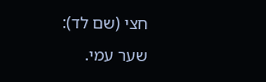חצי (שם לד):
שער עמי.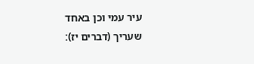עיר עמי וכן באחד שעריך (דברים יז):